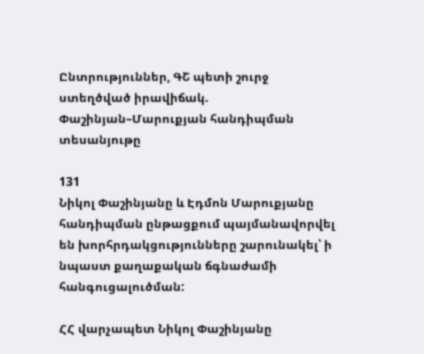Ընտրություններ, ԳՇ պետի շուրջ ստեղծված իրավիճակ. Փաշինյան–Մարուքյան հանդիպման տեսանյութը

131
Նիկոլ Փաշինյանը և Էդմոն Մարուքյանը հանդիպման ընթացքում պայմանավորվել են խորհրդակցությունները շարունակել՝ ի նպաստ քաղաքական ճգնաժամի հանգուցալուծման:

ՀՀ վարչապետ Նիկոլ Փաշինյանը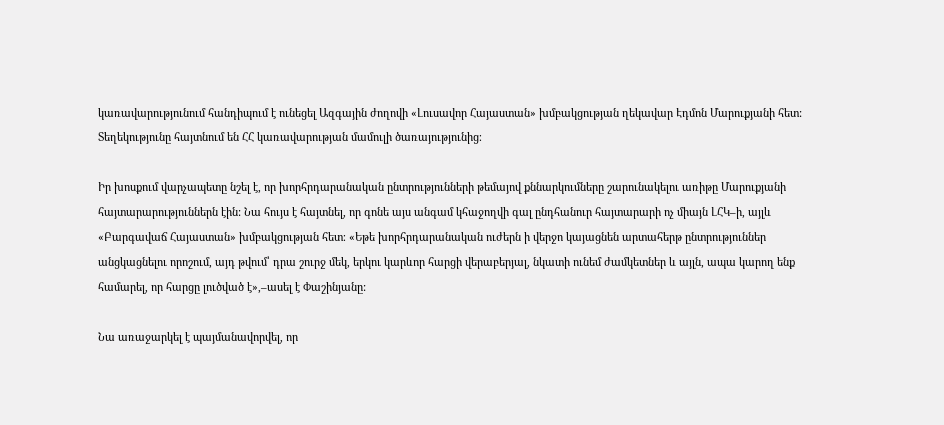կառավարությունում հանդիպում է ունեցել Ազգային ժողովի «Լուսավոր Հայաստան» խմբակցության ղեկավար Էդմոն Մարուքյանի հետ: Տեղեկությունը հայտնում են ՀՀ կառավարության մամուլի ծառայությունից։

Իր խոսքում վարչապետը նշել է, որ խորհրդարանական ընտրությունների թեմայով քննարկումները շարունակելու առիթը Մարուքյանի հայտարարություններն էին: Նա հույս է հայտնել, որ գոնե այս անգամ կհաջողվի գալ ընդհանուր հայտարարի ոչ միայն ԼՀԿ–ի, այլև «Բարգավաճ Հայաստան» խմբակցության հետ։ «Եթե խորհրդարանական ուժերն ի վերջո կայացնեն արտահերթ ընտրություններ անցկացնելու որոշում, այդ թվում՝ դրա շուրջ մեկ, երկու կարևոր հարցի վերաբերյալ, նկատի ունեմ ժամկետներ և այլն, ապա կարող ենք համարել, որ հարցը լուծված է»,–ասել է Փաշինյանը:

Նա առաջարկել է պայմանավորվել, որ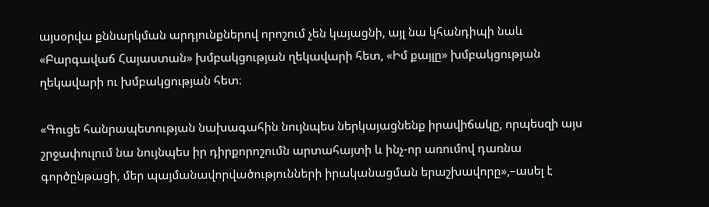այսօրվա քննարկման արդյունքներով որոշում չեն կայացնի, այլ նա կհանդիպի նաև «Բարգավաճ Հայաստան» խմբակցության ղեկավարի հետ, «Իմ քայլը» խմբակցության ղեկավարի ու խմբակցության հետ։

«Գուցե հանրապետության նախագահին նույնպես ներկայացնենք իրավիճակը, որպեսզի այս շրջափուլում նա նույնպես իր դիրքորոշումն արտահայտի և ինչ-որ առումով դառնա գործընթացի, մեր պայմանավորվածությունների իրականացման երաշխավորը»,–ասել է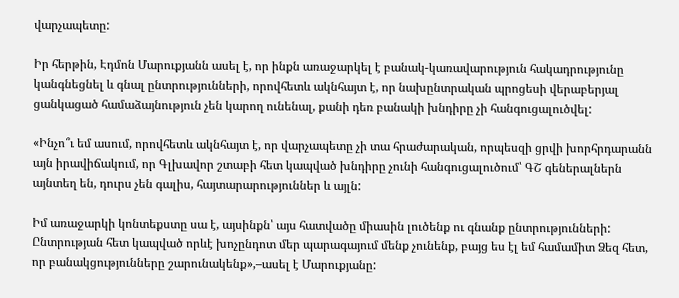վարչապետը:

Իր հերթին, Էդմոն Մարուքյանն ասել է, որ ինքն առաջարկել է բանակ-կառավարություն հակադրությունը կանգնեցնել և գնալ ընտրությունների, որովհետև ակնհայտ է, որ նախընտրական պրոցեսի վերաբերյալ ցանկացած համաձայնություն չեն կարող ունենալ, քանի դեռ բանակի խնդիրը չի հանգուցալուծվել:

«Ինչո՞ւ եմ ասում, որովհետև ակնհայտ է, որ վարչապետը չի տա հրաժարական, որպեսզի ցրվի խորհրդարանն այն իրավիճակում, որ Գլխավոր շտաբի հետ կապված խնդիրը չունի հանգուցալուծում՝ ԳՇ գեներալներն այնտեղ են, դուրս չեն գալիս, հայտարարություններ և այլն:

Իմ առաջարկի կոնտեքստը սա է, այսինքն՝ այս հատվածը միասին լուծենք ու գնանք ընտրությունների: Ընտրության հետ կապված որևէ խոչընդոտ մեր պարագայում մենք չունենք, բայց ես էլ եմ համամիտ Ձեզ հետ, որ բանակցությունները շարունակենք»,–ասել է Մարուքյանը: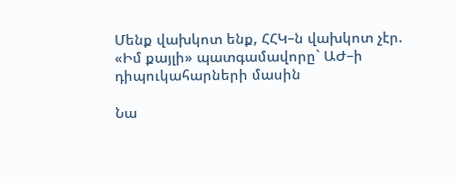Մենք վախկոտ ենք, ՀՀԿ–ն վախկոտ չէր. «Իմ քայլի» պատգամավորը` ԱԺ–ի դիպուկահարների մասին

Նա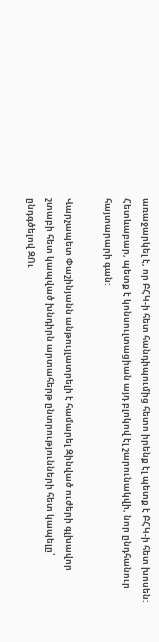առաջարկել է, որ ԲՀԿ-ի հետ հանդիպումից հետո իրենք էլ պետք է ԲՀԿ-ի հետ խոսեն: Հետևաբար, պետք է կոնսուլտացիան այդ բլոկով էլ շարունակվի, նոր ընդհանուր հայտարարի գան:

Վարչապետ Փաշինյանն անթույլատրելի է համարել Զինված ուժերի գլխավոր շտաբի հետ կապված խնդիրն արտահերթ ընտրությունների հետ կապելը՝ ընդգծելով ԶՈւ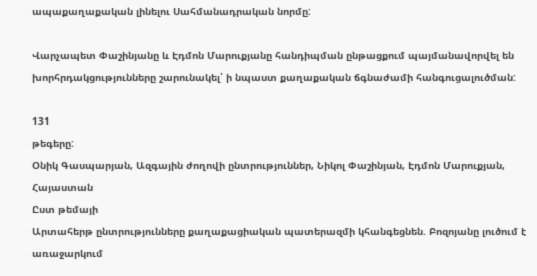ապաքաղաքական լինելու Սահմանադրական նորմը:

Վարչապետ Փաշինյանը և Էդմոն Մարուքյանը հանդիպման ընթացքում պայմանավորվել են խորհրդակցությունները շարունակել՝ ի նպաստ քաղաքական ճգնաժամի հանգուցալուծման:

131
թեգերը:
Օնիկ Գասպարյան, Ազգային ժողովի ընտրություններ, Նիկոլ Փաշինյան, Էդմոն Մարուքյան, Հայաստան
Ըստ թեմայի
Արտահերթ ընտրությունները քաղաքացիական պատերազմի կհանգեցնեն. Բոզոյանը լուծում է առաջարկում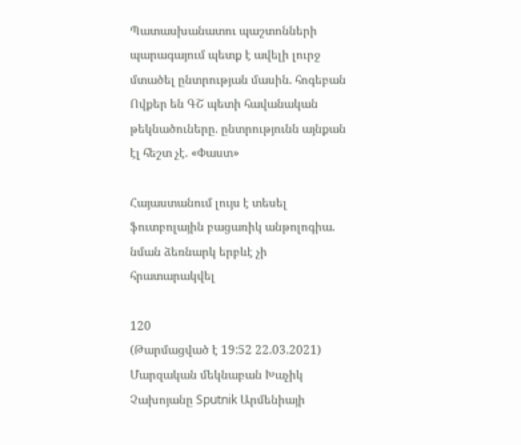Պատասխանատու պաշտոնների պարագայում պետք է ավելի լուրջ մտածել ընտրության մասին. հոգեբան
Ովքեր են ԳՇ պետի հավանական թեկնածուները. ընտրությունն այնքան էլ հեշտ չէ. «Փաստ»

Հայաստանում լույս է տեսել ֆուտբոլային բացառիկ անթոլոգիա. նման ձեռնարկ երբևէ չի հրատարակվել

120
(Թարմացված է 19:52 22.03.2021)
Մարզական մեկնաբան Խաչիկ Չախոյանը Sputnik Արմենիայի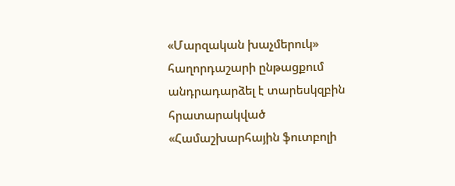«Մարզական խաչմերուկ» հաղորդաշարի ընթացքում անդրադարձել է տարեսկզբին հրատարակված «Համաշխարհային ֆուտբոլի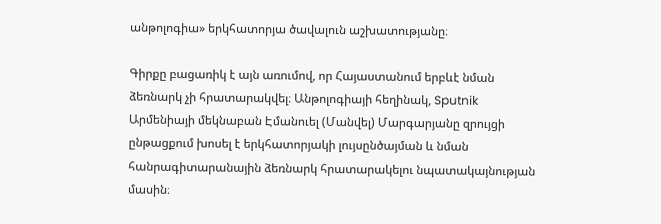անթոլոգիա» երկհատորյա ծավալուն աշխատությանը։

Գիրքը բացառիկ է այն առումով, որ Հայաստանում երբևէ նման ձեռնարկ չի հրատարակվել։ Անթոլոգիայի հեղինակ, Sputnik Արմենիայի մեկնաբան Էմանուել (Մանվել) Մարգարյանը զրույցի ընթացքում խոսել է երկհատորյակի լույսընծայման և նման հանրագիտարանային ձեռնարկ հրատարակելու նպատակայնության մասին։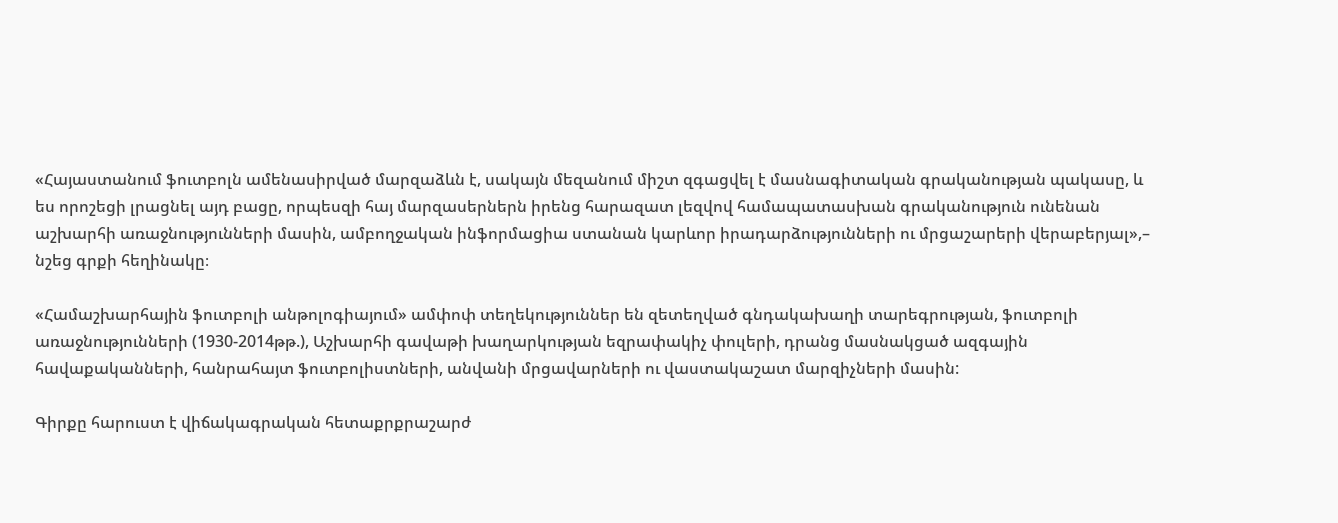«Հայաստանում ֆուտբոլն ամենասիրված մարզաձևն է, սակայն մեզանում միշտ զգացվել է մասնագիտական գրականության պակասը, և ես որոշեցի լրացնել այդ բացը, որպեսզի հայ մարզասերներն իրենց հարազատ լեզվով համապատասխան գրականություն ունենան աշխարհի առաջնությունների մասին, ամբողջական ինֆորմացիա ստանան կարևոր իրադարձությունների ու մրցաշարերի վերաբերյալ»,– նշեց գրքի հեղինակը։

«Համաշխարհային ֆուտբոլի անթոլոգիայում» ամփոփ տեղեկություններ են զետեղված գնդակախաղի տարեգրության, ֆուտբոլի առաջնությունների (1930-2014թթ.), Աշխարհի գավաթի խաղարկության եզրափակիչ փուլերի, դրանց մասնակցած ազգային հավաքականների, հանրահայտ ֆուտբոլիստների, անվանի մրցավարների ու վաստակաշատ մարզիչների մասին:

Գիրքը հարուստ է վիճակագրական հետաքրքրաշարժ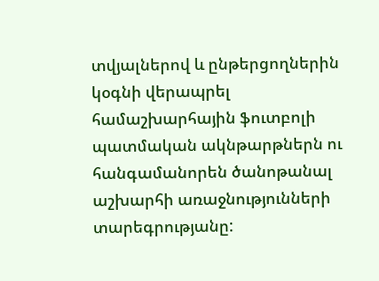տվյալներով և ընթերցողներին կօգնի վերապրել համաշխարհային ֆուտբոլի պատմական ակնթարթներն ու հանգամանորեն ծանոթանալ աշխարհի առաջնությունների տարեգրությանը: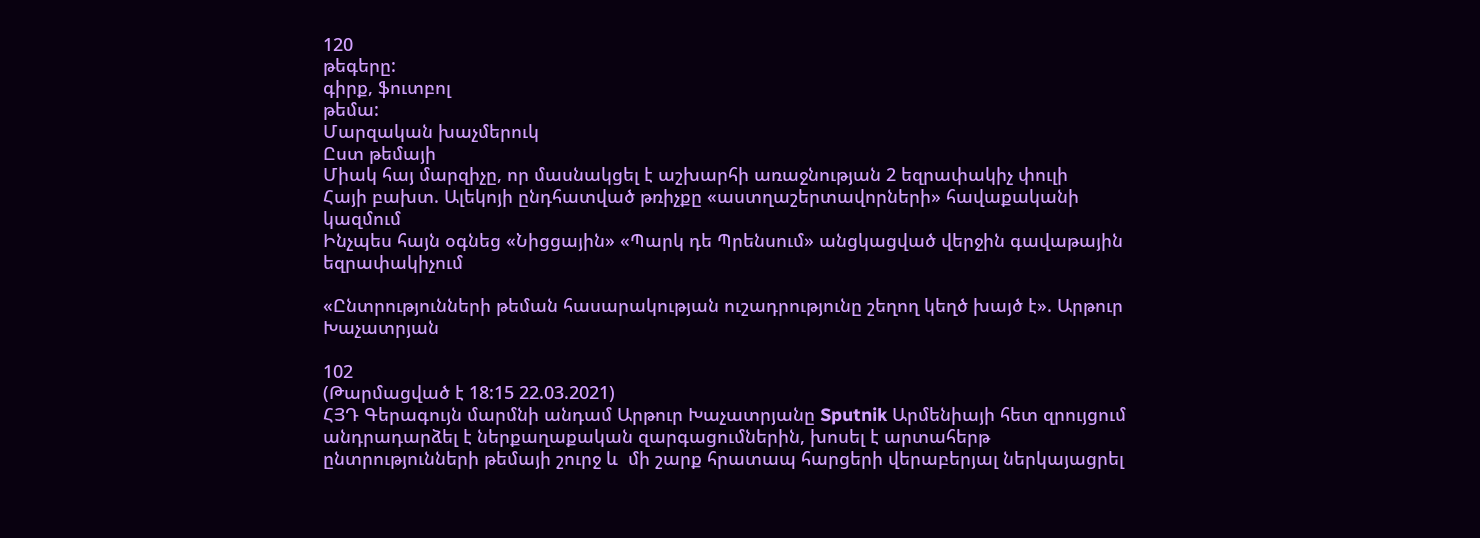120
թեգերը:
գիրք, ֆուտբոլ
թեմա:
Մարզական խաչմերուկ
Ըստ թեմայի
Միակ հայ մարզիչը, որ մասնակցել է աշխարհի առաջնության 2 եզրափակիչ փուլի
Հայի բախտ. Ալեկոյի ընդհատված թռիչքը «աստղաշերտավորների» հավաքականի կազմում
Ինչպես հայն օգնեց «Նիցցային» «Պարկ դե Պրենսում» անցկացված վերջին գավաթային եզրափակիչում

«Ընտրությունների թեման հասարակության ուշադրությունը շեղող կեղծ խայծ է». Արթուր Խաչատրյան

102
(Թարմացված է 18:15 22.03.2021)
ՀՅԴ Գերագույն մարմնի անդամ Արթուր Խաչատրյանը Sputnik Արմենիայի հետ զրույցում անդրադարձել է ներքաղաքական զարգացումներին, խոսել է արտահերթ ընտրությունների թեմայի շուրջ և  մի շարք հրատապ հարցերի վերաբերյալ ներկայացրել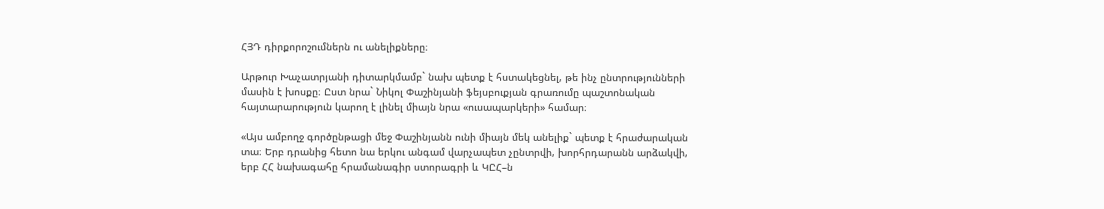ՀՅԴ դիրքորոշումներն ու անելիքները։

Արթուր Խաչատրյանի դիտարկմամբ` նախ պետք է հստակեցնել, թե ինչ ընտրությունների մասին է խոսքը։ Ըստ նրա` Նիկոլ Փաշինյանի ֆեյսբուքյան գրառումը պաշտոնական հայտարարություն կարող է լինել միայն նրա «ուսապարկերի» համար։

«Այս ամբողջ գործընթացի մեջ Փաշինյանն ունի միայն մեկ անելիք` պետք է հրաժարական տա։ Երբ դրանից հետո նա երկու անգամ վարչապետ չընտրվի, խորհրդարանն արձակվի, երբ ՀՀ նախագահը հրամանագիր ստորագրի և ԿԸՀ–ն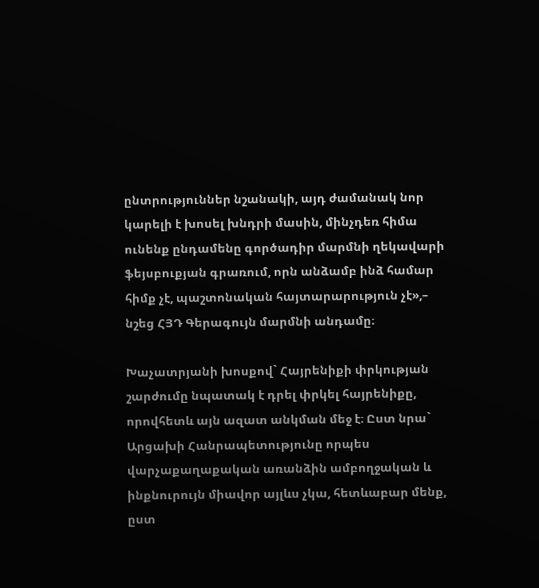ընտրություններ նշանակի, այդ ժամանակ նոր կարելի է խոսել խնդրի մասին, մինչդեռ հիմա ունենք ընդամենը գործադիր մարմնի ղեկավարի ֆեյսբուքյան գրառում, որն անձամբ ինձ համար հիմք չէ, պաշտոնական հայտարարություն չէ»,– նշեց ՀՅԴ Գերագույն մարմնի անդամը։

Խաչատրյանի խոսքով` Հայրենիքի փրկության շարժումը նպատակ է դրել փրկել հայրենիքը, որովհետև այն ազատ անկման մեջ է։ Ըստ նրա` Արցախի Հանրապետությունը որպես վարչաքաղաքական առանձին ամբողջական և ինքնուրույն միավոր այլևս չկա, հետևաբար մենք, ըստ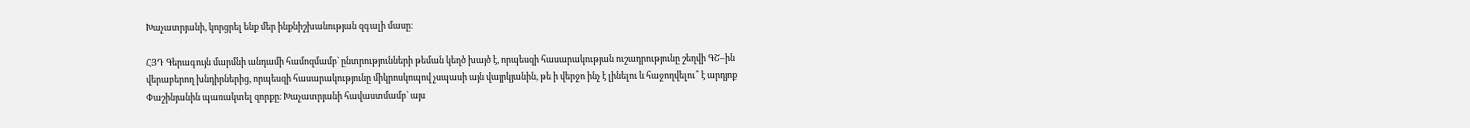Խաչատրյանի, կորցրել ենք մեր ինքնիշխանության զգալի մասը։

ՀՅԴ Գերագույն մարմնի անդամի համոզմամբ` ընտրությունների թեման կեղծ խայծ է, որպեսզի հասարակության ուշադրությունը շեղվի ԳՇ–ին վերաբերող խնդիրներից, որպեսզի հասարակությունը միկրոսկոպով չսպասի այն վայրկյանին, թե ի վերջո ինչ է լինելու և հաջողվելու՞ է արդյոք Փաշինյանին պառակտել զորքը։ Խաչատրյանի հավաստմամբ` այս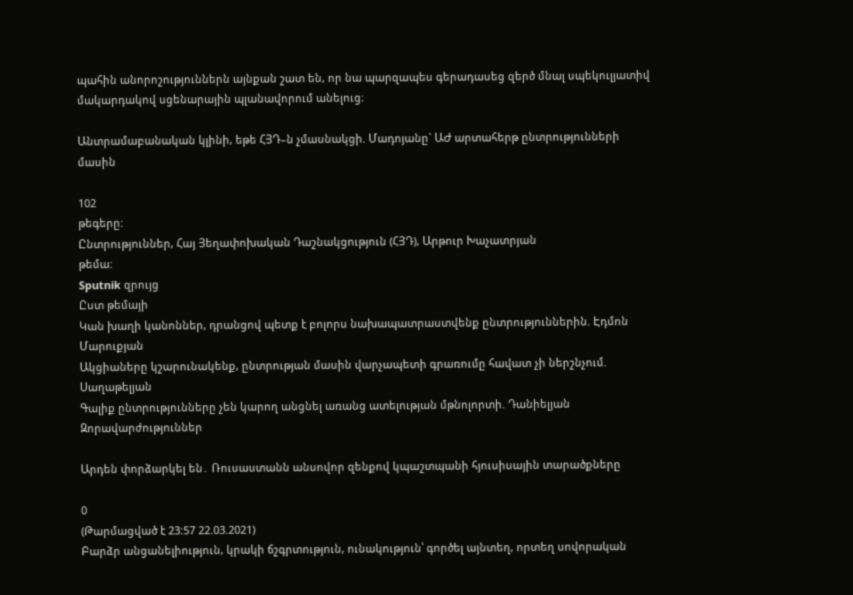պահին անորոշություններն այնքան շատ են, որ նա պարզապես գերադասեց զերծ մնալ սպեկուլյատիվ մակարդակով սցենարային պլանավորում անելուց։

Անտրամաբանական կլինի, եթե ՀՅԴ–ն չմասնակցի. Մադոյանը` ԱԺ արտահերթ ընտրությունների մասին

102
թեգերը:
Ընտրություններ, Հայ Յեղափոխական Դաշնակցություն (ՀՅԴ), Արթուր Խաչատրյան
թեմա:
Sputnik զրույց
Ըստ թեմայի
Կան խաղի կանոններ, դրանցով պետք է բոլորս նախապատրաստվենք ընտրություններին. Էդմոն Մարուքյան
Ակցիաները կշարունակենք, ընտրության մասին վարչապետի գրառումը հավատ չի ներշնչում. Սաղաթելյան
Գալիք ընտրությունները չեն կարող անցնել առանց ատելության մթնոլորտի. Դանիելյան
Զորավարժություններ

Արդեն փորձարկել են․ Ռուսաստանն անսովոր զենքով կպաշտպանի հյուսիսային տարածքները

0
(Թարմացված է 23:57 22.03.2021)
Բարձր անցանելիություն, կրակի ճշգրտություն, ունակություն՝ գործել այնտեղ, որտեղ սովորական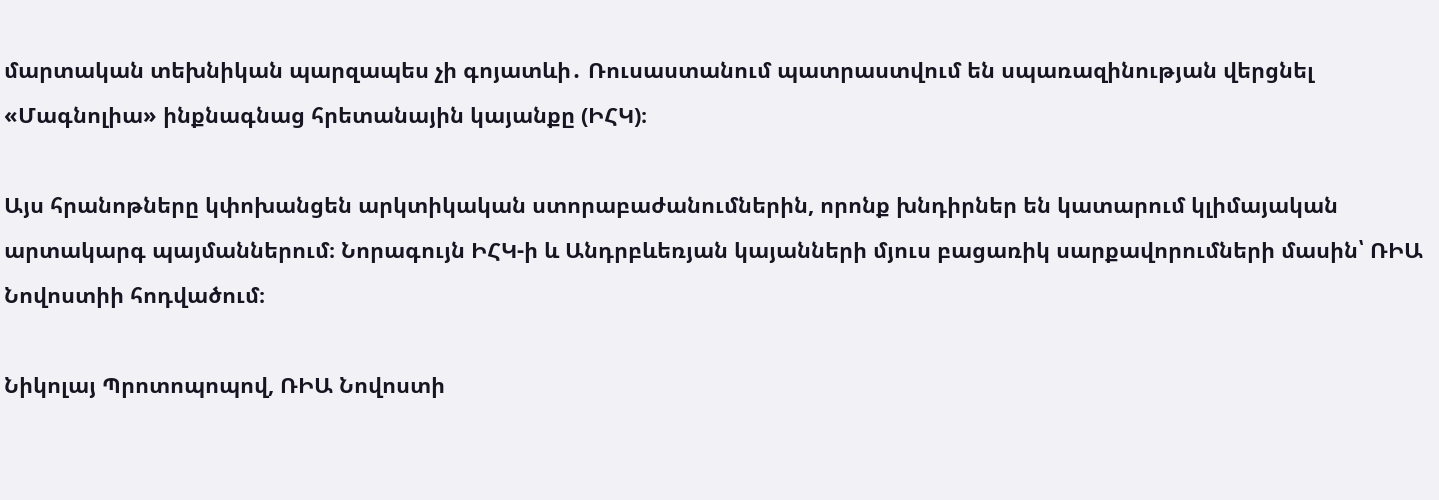մարտական տեխնիկան պարզապես չի գոյատևի․ Ռուսաստանում պատրաստվում են սպառազինության վերցնել «Մագնոլիա» ինքնագնաց հրետանային կայանքը (ԻՀԿ)։

Այս հրանոթները կփոխանցեն արկտիկական ստորաբաժանումներին, որոնք խնդիրներ են կատարում կլիմայական արտակարգ պայմաններում։ Նորագույն ԻՀԿ-ի և Անդրբևեռյան կայանների մյուս բացառիկ սարքավորումների մասին՝ ՌԻԱ Նովոստիի հոդվածում։

Նիկոլայ Պրոտոպոպով, ՌԻԱ Նովոստի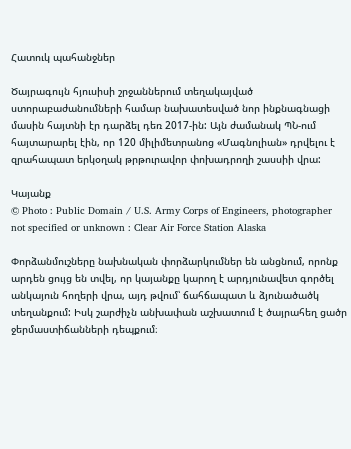Հատուկ պահանջներ

Ծայրագույն հյուսիսի շրջաններում տեղակայված ստորաբաժանումների համար նախատեսված նոր ինքնագնացի մասին հայտնի էր դարձել դեռ 2017-ին: Այն ժամանակ ՊՆ-ում հայտարարել էին, որ 120 միլիմետրանոց «Մագնոլիան» դրվելու է զրահապատ երկօղակ թրթուրավոր փոխադրողի շասսիի վրա:

Կայանք
© Photo : Public Domain / U.S. Army Corps of Engineers, photographer not specified or unknown : Clear Air Force Station Alaska

Փորձանմուշները նախնական փորձարկումներ են անցնում, որոնք արդեն ցույց են տվել, որ կայանքը կարող է արդյունավետ գործել անկայուն հողերի վրա, այդ թվում՝ ճահճապատ և ձյունածածկ տեղանքում: Իսկ շարժիչն անխափան աշխատում է ծայրահեղ ցածր ջերմաստիճանների դեպքում։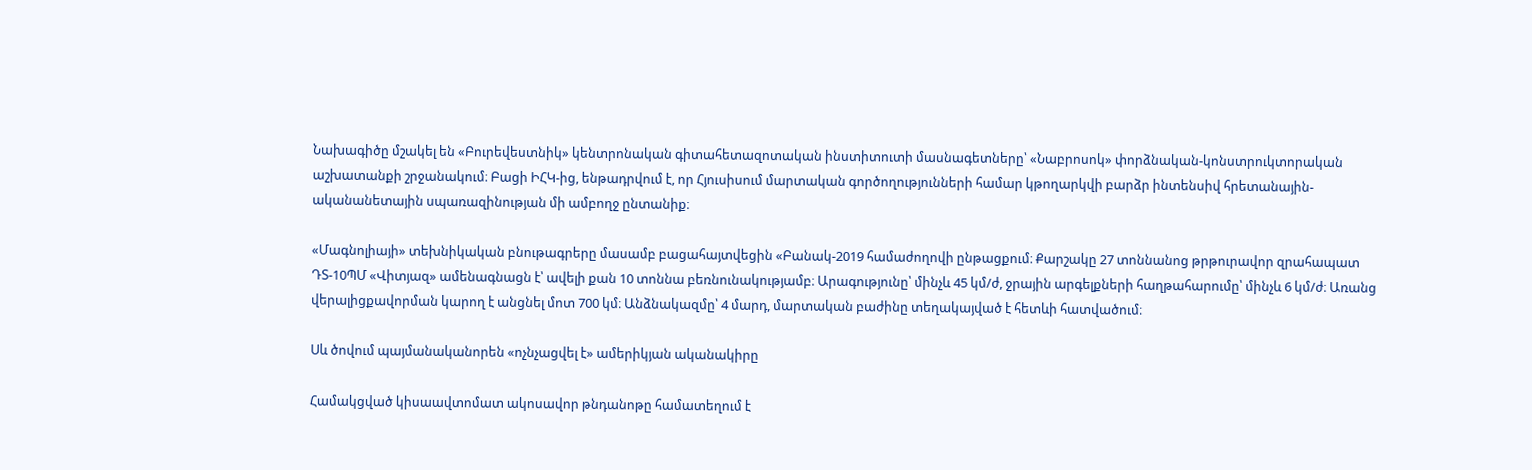Նախագիծը մշակել են «Բուրեվեստնիկ» կենտրոնական գիտահետազոտական ինստիտուտի մասնագետները՝ «Նաբրոսոկ» փորձնական-կոնստրուկտորական աշխատանքի շրջանակում։ Բացի ԻՀԿ-ից, ենթադրվում է, որ Հյուսիսում մարտական գործողությունների համար կթողարկվի բարձր ինտենսիվ հրետանային-ականանետային սպառազինության մի ամբողջ ընտանիք։

«Մագնոլիայի» տեխնիկական բնութագրերը մասամբ բացահայտվեցին «Բանակ-2019 համաժողովի ընթացքում։ Քարշակը 27 տոննանոց թրթուրավոր զրահապատ ԴՏ-10ՊՄ «Վիտյազ» ամենագնացն է՝ ավելի քան 10 տոննա բեռնունակությամբ։ Արագությունը՝ մինչև 45 կմ/ժ, ջրային արգելքների հաղթահարումը՝ մինչև 6 կմ/ժ։ Առանց վերալիցքավորման կարող է անցնել մոտ 700 կմ։ Անձնակազմը՝ 4 մարդ, մարտական բաժինը տեղակայված է հետևի հատվածում։

Սև ծովում պայմանականորեն «ոչնչացվել է» ամերիկյան ականակիրը

Համակցված կիսաավտոմատ ակոսավոր թնդանոթը համատեղում է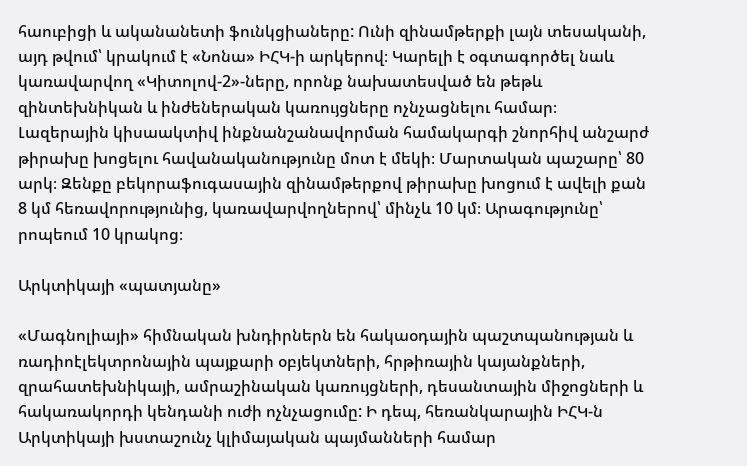հաուբիցի և ականանետի ֆունկցիաները: Ունի զինամթերքի լայն տեսականի, այդ թվում՝ կրակում է «Նոնա» ԻՀԿ-ի արկերով։ Կարելի է օգտագործել նաև կառավարվող «Կիտոլով-2»-ները, որոնք նախատեսված են թեթև զինտեխնիկան և ինժեներական կառույցները ոչնչացնելու համար։ Լազերային կիսաակտիվ ինքնանշանավորման համակարգի շնորհիվ անշարժ թիրախը խոցելու հավանականությունը մոտ է մեկի։ Մարտական պաշարը՝ 80 արկ։ Զենքը բեկորաֆուգասային զինամթերքով թիրախը խոցում է ավելի քան 8 կմ հեռավորությունից, կառավարվողներով՝ մինչև 10 կմ։ Արագությունը՝ րոպեում 10 կրակոց։

Արկտիկայի «պատյանը»

«Մագնոլիայի» հիմնական խնդիրներն են հակաօդային պաշտպանության և ռադիոէլեկտրոնային պայքարի օբյեկտների, հրթիռային կայանքների, զրահատեխնիկայի, ամրաշինական կառույցների, դեսանտային միջոցների և հակառակորդի կենդանի ուժի ոչնչացումը: Ի դեպ, հեռանկարային ԻՀԿ-ն Արկտիկայի խստաշունչ կլիմայական պայմանների համար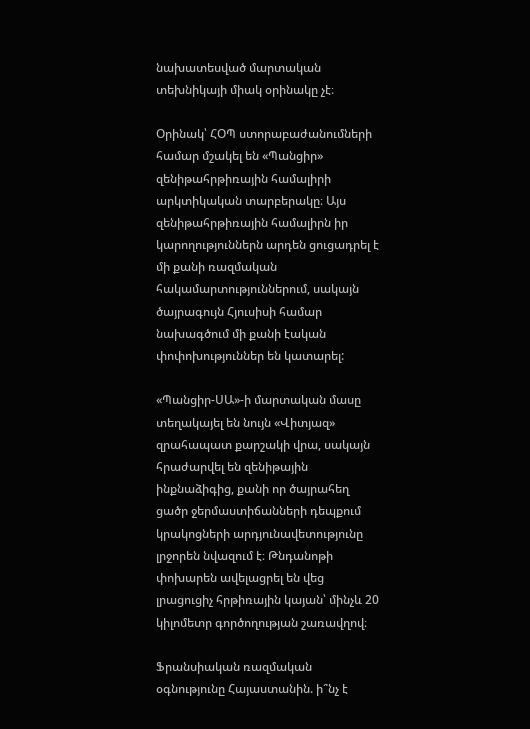նախատեսված մարտական տեխնիկայի միակ օրինակը չէ։

Օրինակ՝ ՀՕՊ ստորաբաժանումների համար մշակել են «Պանցիր» զենիթահրթիռային համալիրի արկտիկական տարբերակը։ Այս զենիթահրթիռային համալիրն իր կարողություններն արդեն ցուցադրել է մի քանի ռազմական հակամարտություններում, սակայն ծայրագույն Հյուսիսի համար նախագծում մի քանի էական փոփոխություններ են կատարել:

«Պանցիր-ՍԱ»-ի մարտական մասը տեղակայել են նույն «Վիտյազ» զրահապատ քարշակի վրա, սակայն հրաժարվել են զենիթային ինքնաձիգից, քանի որ ծայրահեղ ցածր ջերմաստիճանների դեպքում կրակոցների արդյունավետությունը լրջորեն նվազում է։ Թնդանոթի փոխարեն ավելացրել են վեց լրացուցիչ հրթիռային կայան՝ մինչև 20 կիլոմետր գործողության շառավղով։

Ֆրանսիական ռազմական օգնությունը Հայաստանին. ի՞նչ է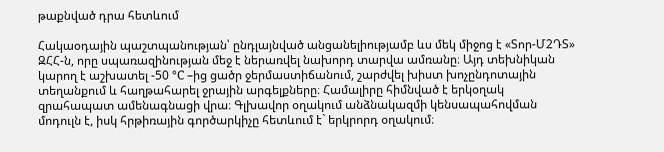թաքնված դրա հետևում

Հակաօդային պաշտպանության՝ ընդլայնված անցանելիությամբ ևս մեկ միջոց է «Տոր-Մ2ԴՏ» ԶՀՀ-ն, որը սպառազինության մեջ է ներառվել նախորդ տարվա ամռանը։ Այդ տեխնիկան կարող է աշխատել -50 °C –ից ցածր ջերմաստիճանում, շարժվել խիստ խոչընդոտային տեղանքում և հաղթահարել ջրային արգելքները։ Համալիրը հիմնված է երկօղակ զրահապատ ամենագնացի վրա։ Գլխավոր օղակում անձնակազմի կենսապահովման մոդուլն է, իսկ հրթիռային գործարկիչը հետևում է` երկրորդ օղակում։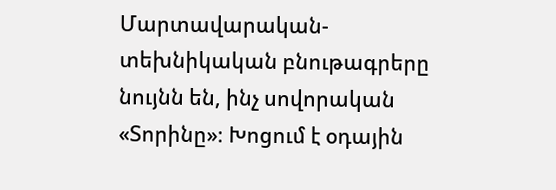Մարտավարական-տեխնիկական բնութագրերը նույնն են, ինչ սովորական «Տորինը»։ Խոցում է օդային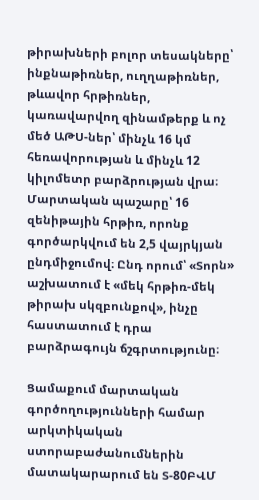թիրախների բոլոր տեսակները՝ ինքնաթիռներ, ուղղաթիռներ, թևավոր հրթիռներ, կառավարվող զինամթերք և ոչ մեծ ԱԹՍ-ներ՝ մինչև 16 կմ հեռավորության և մինչև 12 կիլոմետր բարձրության վրա։ Մարտական պաշարը՝ 16 զենիթային հրթիռ, որոնք գործարկվում են 2,5 վայրկյան ընդմիջումով։ Ընդ որում՝ «Տորն» աշխատում է «մեկ հրթիռ-մեկ թիրախ սկզբունքով», ինչը հաստատում է դրա բարձրագույն ճշգրտությունը։

Ցամաքում մարտական գործողությունների համար արկտիկական ստորաբաժանումներին մատակարարում են Տ-80ԲՎՄ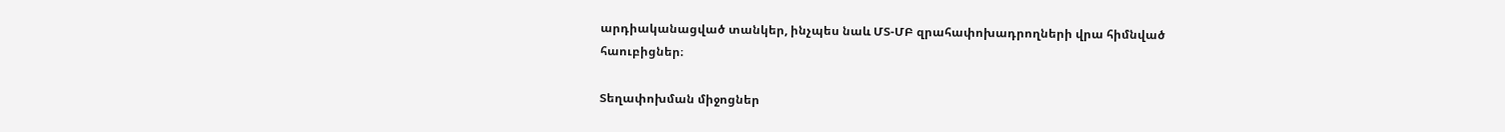արդիականացված տանկեր, ինչպես նաև ՄՏ-ՄԲ զրահափոխադրողների վրա հիմնված հաուբիցներ։

Տեղափոխման միջոցներ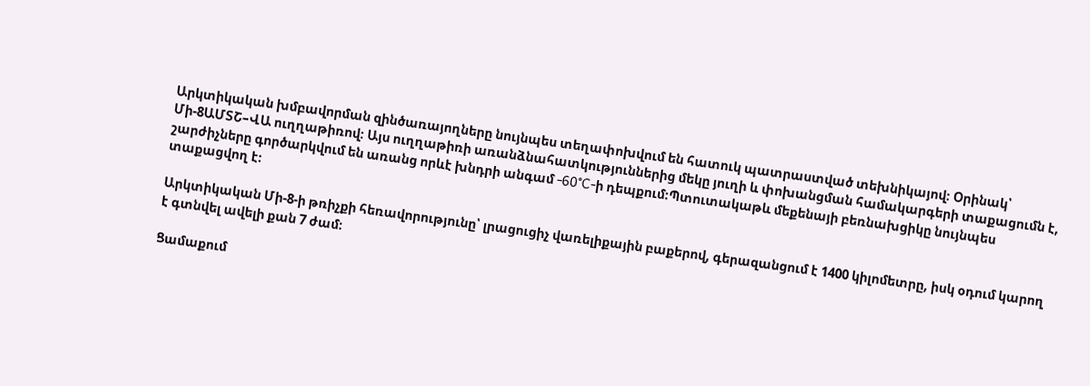Արկտիկական խմբավորման զինծառայողները նույնպես տեղափոխվում են հատուկ պատրաստված տեխնիկայով։ Օրինակ՝ Մի-8ԱՄՏՇ–ՎԱ ուղղաթիռով։ Այս ուղղաթիռի առանձնահատկություններից մեկը յուղի և փոխանցման համակարգերի տաքացումն է, շարժիչները գործարկվում են առանց որևէ խնդրի անգամ -60°C-ի դեպքում։Պտուտակաթև մեքենայի բեռնախցիկը նույնպես տաքացվող է։

Արկտիկական Մի-8-ի թռիչքի հեռավորությունը՝ լրացուցիչ վառելիքային բաքերով, գերազանցում է 1400 կիլոմետրը, իսկ օդում կարող է գտնվել ավելի քան 7 ժամ։

Ցամաքում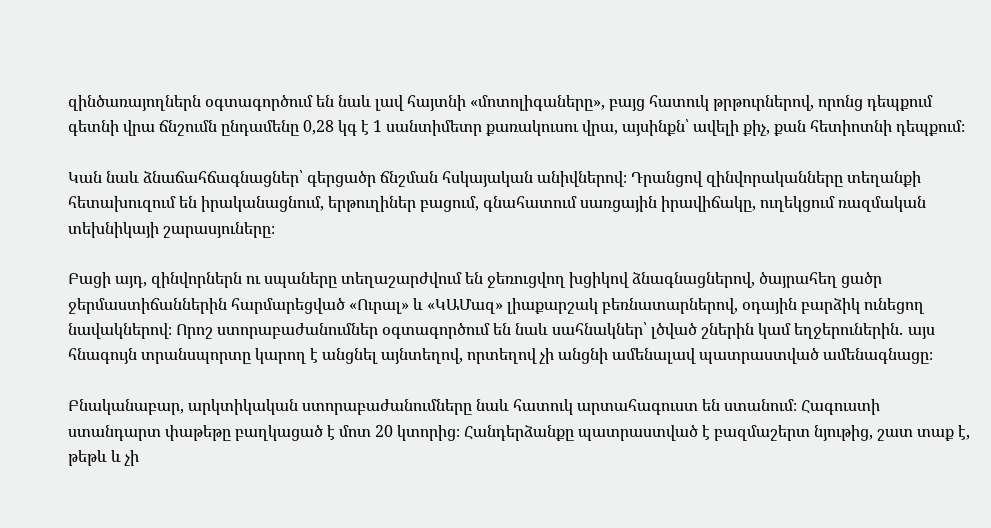զինծառայողներն օգտագործում են նաև լավ հայտնի «մոտոլիգաները», բայց հատուկ թրթուրներով, որոնց դեպքում գետնի վրա ճնշումն ընդամենը 0,28 կգ է 1 սանտիմետր քառակուսու վրա, այսինքն՝ ավելի քիչ, քան հետիոտնի դեպքում։

Կան նաև ձնաճահճագնացներ՝ գերցածր ճնշման հսկայական անիվներով։ Դրանցով զինվորականները տեղանքի հետախուզում են իրականացնում, երթուղիներ բացում, գնահատում սառցային իրավիճակը, ուղեկցում ռազմական տեխնիկայի շարասյուները։

Բացի այդ, զինվորներն ու սպաները տեղաշարժվում են ջեռուցվող խցիկով ձնագնացներով, ծայրահեղ ցածր ջերմաստիճաններին հարմարեցված «Ուրալ» և «ԿԱՄազ» լիաքարշակ բեռնատարներով, օդային բարձիկ ունեցող նավակներով։ Որոշ ստորաբաժանումներ օգտագործում են նաև սահնակներ՝ լծված շներին կամ եղջերուներին․ այս հնագույն տրանսպորտը կարող է անցնել այնտեղով, որտեղով չի անցնի ամենալավ պատրաստված ամենագնացը։

Բնականաբար, արկտիկական ստորաբաժանումները նաև հատուկ արտահագուստ են ստանում։ Հագուստի ստանդարտ փաթեթը բաղկացած է մոտ 20 կտորից։ Հանդերձանքը պատրաստված է բազմաշերտ նյութից, շատ տաք է, թեթև և չի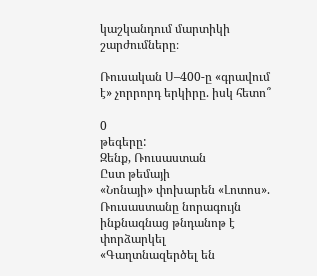կաշկանդում մարտիկի շարժումները։

Ռուսական Ս–400-ը «գրավում է» չորրորդ երկիրը. իսկ հետո՞

0
թեգերը:
Զենք, Ռուսաստան
Ըստ թեմայի
«Նոնայի» փոխարեն «Լոտոս». Ռուսաստանը նորագույն ինքնագնաց թնդանոթ է փորձարկել
«Գաղտնազերծել են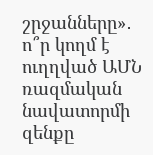շրջանները»․ ո՞ր կողմ է ուղղված ԱՄՆ ռազմական նավատորմի զենքը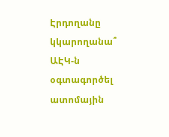Էրդողանը կկարողանա՞ ԱԷԿ-ն օգտագործել ատոմային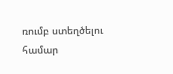ռումբ ստեղծելու համար